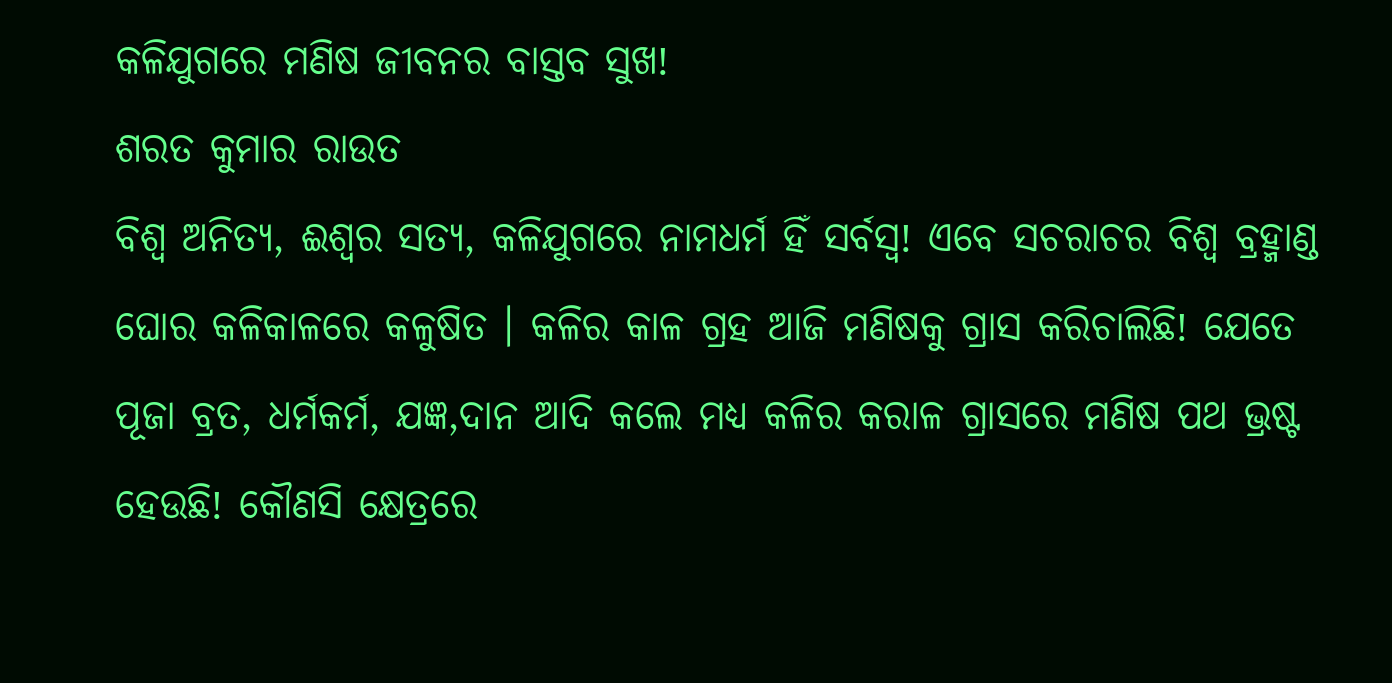କଳିଯୁଗରେ ମଣିଷ ଜୀବନର ବାସ୍ତବ ସୁଖ!
ଶରତ କୁମାର ରାଉତ
ବିଶ୍ୱ ଅନିତ୍ୟ, ଈଶ୍ୱର ସତ୍ୟ, କଳିଯୁଗରେ ନାମଧର୍ମ ହିଁ ସର୍ବସ୍ୱ! ଏବେ ସଚରାଚର ବିଶ୍ୱ ବ୍ରହ୍ମାଣ୍ଡ ଘୋର କଳିକାଳରେ କଳୁଷିତ । କଳିର କାଳ ଗ୍ରହ ଆଜି ମଣିଷକୁ ଗ୍ରାସ କରିଚାଲିଛି! ଯେତେ ପୂଜା ବ୍ରତ, ଧର୍ମକର୍ମ, ଯଜ୍ଞ,ଦାନ ଆଦି କଲେ ମଧ୍ୟ କଳିର କରାଳ ଗ୍ରାସରେ ମଣିଷ ପଥ ଭ୍ରଷ୍ଟ ହେଉଛି! କୌଣସି କ୍ଷେତ୍ରରେ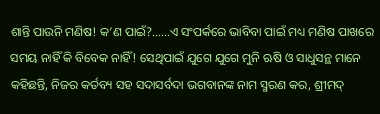ଶାନ୍ତି ପାଉନି ମଣିଷ! କ’ଣ ପାଇଁ?……ଏ ସଂପର୍କରେ ଭାବିବା ପାଇଁ ମଧ୍ୟ ମଣିଷ ପାଖରେ ସମୟ ନାହିଁ କି ବିବେକ ନାହିଁ! ସେଥିପାଇଁ ଯୁଗେ ଯୁଗେ ମୁନି ଋଷି ଓ ସାଧୁସନ୍ଥ ମାନେ କହିଛନ୍ତି, ନିଜର କର୍ତବ୍ୟ ସହ ସଦାସର୍ବଦା ଭଗବାନଙ୍କ ନାମ ସ୍ମରଣ କର, ଶ୍ରୀମଦ୍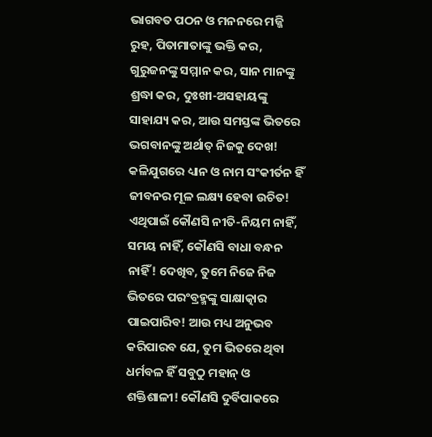ଭାଗବତ ପଠନ ଓ ମନନରେ ମଜ୍ଜି ରୁହ, ପିତାମାତାଙ୍କୁ ଭକ୍ତି କର, ଗୁରୁଜନଙ୍କୁ ସମ୍ମାନ କର, ସାନ ମାନଙ୍କୁ ଶ୍ରଦ୍ଧା କର, ଦୁଃଖୀ-ଅସହାୟଙ୍କୁ ସାହାଯ୍ୟ କର, ଆଉ ସମସ୍ତଙ୍କ ଭିତରେ ଭଗବାନଙ୍କୁ ଅର୍ଥାତ୍ ନିଜକୁ ଦେଖ! କଳିଯୁଗରେ ଧ୍ୟାନ ଓ ନାମ ସଂକୀର୍ତନ ହିଁ ଜୀବନର ମୂଳ ଲକ୍ଷ୍ୟ ହେବା ଉଚିତ! ଏଥିପାଇଁ କୌଣସି ନୀତି-ନିୟମ ନାହିଁ, ସମୟ ନାହିଁ, କୌଣସି ବାଧା ବନ୍ଧନ ନାହିଁ! ଦେଖିବ, ତୁମେ ନିଜେ ନିଜ ଭିତରେ ପରଂବ୍ରହ୍ମଙ୍କୁ ସାକ୍ଷାତ୍କାର ପାଇପାରିବ! ଆଉ ମଧ୍ୟ ଅନୁଭବ କରିପାରବ ଯେ, ତୁମ ଭିତରେ ଥିବା ଧର୍ମବଳ ହିଁ ସବୁଠୁ ମହାନ୍ ଓ ଶକ୍ତିଶାଳୀ! କୌଣସି ଦୁର୍ବିପାକରେ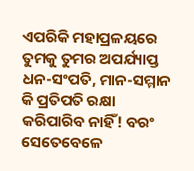ଏପରିକି ମହାପ୍ରଳୟରେ ତୁମକୁ ତୁମର ଅପର୍ଯ୍ୟାପ୍ତ ଧନ-ସଂପତି, ମାନ-ସମ୍ମାନ କି ପ୍ରତିପତି ରକ୍ଷା କରିପାରିବ ନାହିଁ! ବରଂ ସେତେବେଳେ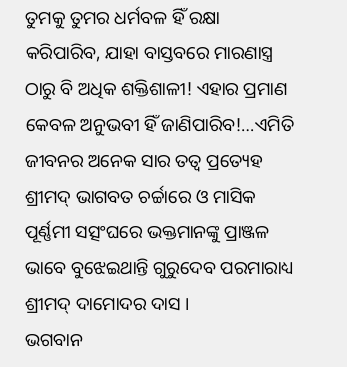ତୁମକୁ ତୁମର ଧର୍ମବଳ ହିଁ ରକ୍ଷା କରିପାରିବ, ଯାହା ବାସ୍ତବରେ ମାରଣାସ୍ତ୍ର ଠାରୁ ବି ଅଧିକ ଶକ୍ତିଶାଳୀ! ଏହାର ପ୍ରମାଣ କେବଳ ଅନୁଭବୀ ହିଁ ଜାଣିପାରିବ!…ଏମିତି ଜୀବନର ଅନେକ ସାର ତତ୍ୱ ପ୍ରତ୍ୟେହ ଶ୍ରୀମଦ୍ ଭାଗବତ ଚର୍ଚ୍ଚାରେ ଓ ମାସିକ ପୂର୍ଣ୍ଣମୀ ସତ୍ସଂଘରେ ଭକ୍ତମାନଙ୍କୁ ପ୍ରାଞ୍ଜଳ ଭାବେ ବୁଝେଇଥାନ୍ତି ଗୁରୁଦେବ ପରମାରାଧ୍ୟ ଶ୍ରୀମଦ୍ ଦାମୋଦର ଦାସ ।
ଭଗବାନ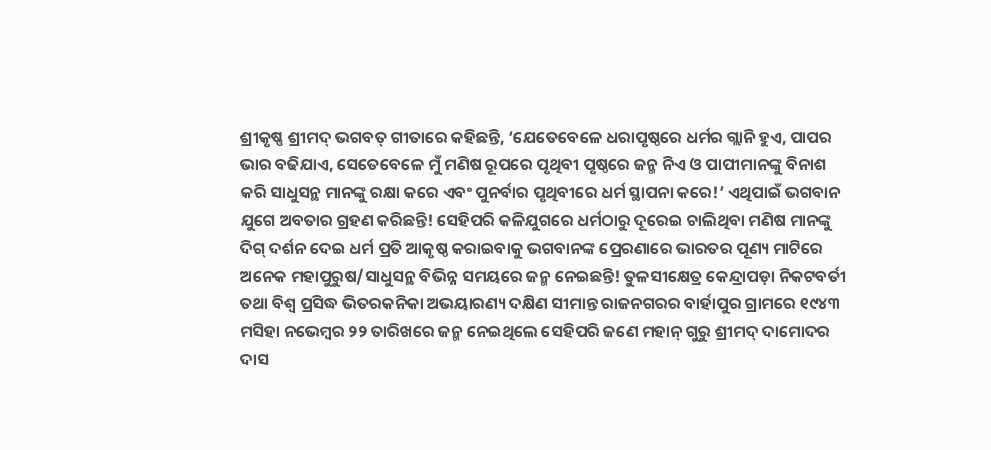ଶ୍ରୀକୃଷ୍ଣ ଶ୍ରୀମଦ୍ ଭଗବତ୍ ଗୀତାରେ କହିଛନ୍ତି, ‘ଯେତେବେଳେ ଧରାପୃଷ୍ଠରେ ଧର୍ମର ଗ୍ଲାନି ହୁଏ, ପାପର ଭାର ବଢିଯାଏ, ସେତେବେଳେ ମୁଁ ମଣିଷ ରୂପରେ ପୃଥିବୀ ପୃଷ୍ଠରେ ଜନ୍ମ ନିଏ ଓ ପାପୀମାନଙ୍କୁ ବିନାଶ କରି ସାଧୁସନ୍ଥ ମାନଙ୍କୁ ରକ୍ଷା କରେ ଏବଂ ପୁନର୍ବାର ପୃଥିବୀରେ ଧର୍ମ ସ୍ଥାପନା କରେ!’ ଏଥିପାଇଁ ଭଗବାନ ଯୁଗେ ଅବତାର ଗ୍ରହଣ କରିଛନ୍ତି! ସେହିପରି କଳିଯୁଗରେ ଧର୍ମଠାରୁ ଦୂରେଇ ଚାଲିଥିବା ମଣିଷ ମାନଙ୍କୁ ଦିଗ୍ ଦର୍ଶନ ଦେଇ ଧର୍ମ ପ୍ରତି ଆକୃଷ୍ଠ କରାଇବାକୁ ଭଗବାନଙ୍କ ପ୍ରେରଣାରେ ଭାରତର ପୂଣ୍ୟ ମାଟିରେ ଅନେକ ମହାପୁରୁଷ/ସାଧୁସନ୍ଥ ବିଭିନ୍ନ ସମୟରେ ଜନ୍ମ ନେଇଛନ୍ତି! ତୁଳସୀକ୍ଷେତ୍ର କେନ୍ଦ୍ରାପଡ଼ା ନିକଟବର୍ତୀ ତଥା ବିଶ୍ୱ ପ୍ରସିଦ୍ଧ ଭିତରକନିକା ଅଭୟାରଣ୍ୟ ଦକ୍ଷିଣ ସୀମାନ୍ତ ରାଜନଗରର ବାର୍ହାପୁର ଗ୍ରାମରେ ୧୯୪୩ ମସିହା ନଭେମ୍ବର ୨୨ ତାରିଖରେ ଜନ୍ମ ନେଇଥିଲେ ସେହିପରି ଜଣେ ମହାନ୍ ଗୁରୁ ଶ୍ରୀମଦ୍ ଦାମୋଦର ଦାସ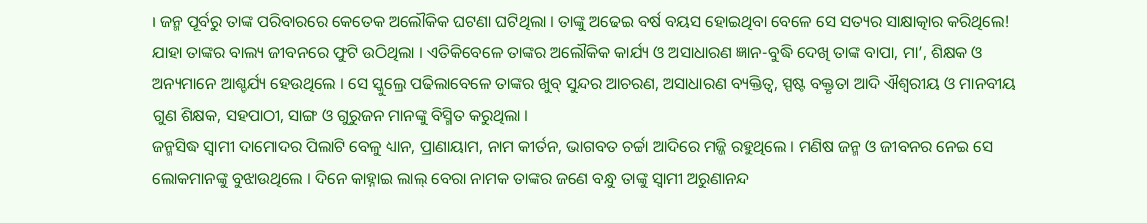। ଜନ୍ମ ପୂର୍ବରୁ ତାଙ୍କ ପରିବାରରେ କେତେକ ଅଲୌକିକ ଘଟଣା ଘଟିଥିଲା । ତାଙ୍କୁ ଅଢେଇ ବର୍ଷ ବୟସ ହୋଇଥିବା ବେଳେ ସେ ସତ୍ୟର ସାକ୍ଷାତ୍କାର କରିଥିଲେ! ଯାହା ତାଙ୍କର ବାଲ୍ୟ ଜୀବନରେ ଫୁଟି ଉଠିଥିଲା । ଏତିକିବେଳେ ତାଙ୍କର ଅଲୌକିକ କାର୍ଯ୍ୟ ଓ ଅସାଧାରଣ ଜ୍ଞାନ-ବୁଦ୍ଧି ଦେଖି ତାଙ୍କ ବାପା, ମା’, ଶିକ୍ଷକ ଓ ଅନ୍ୟମାନେ ଆଶ୍ଚର୍ଯ୍ୟ ହେଉଥିଲେ । ସେ ସ୍କୁଲ୍ରେ ପଢିଲାବେଳେ ତାଙ୍କର ଖୁବ୍ ସୁନ୍ଦର ଆଚରଣ, ଅସାଧାରଣ ବ୍ୟକ୍ତିତ୍ୱ, ସ୍ପଷ୍ଟ ବକ୍ତୃତା ଆଦି ଐଶ୍ୱରୀୟ ଓ ମାନବୀୟ ଗୁଣ ଶିକ୍ଷକ, ସହପାଠୀ, ସାଙ୍ଗ ଓ ଗୁରୁଜନ ମାନଙ୍କୁ ବିସ୍ମିତ କରୁଥିଲା ।
ଜନ୍ମସିଦ୍ଧ ସ୍ୱାମୀ ଦାମୋଦର ପିଲାଟି ବେଳୁ ଧ୍ୟାନ, ପ୍ରାଣାୟାମ, ନାମ କୀର୍ତନ, ଭାଗବତ ଚର୍ଚ୍ଚା ଆଦିରେ ମଜ୍ଜି ରହୁଥିଲେ । ମଣିଷ ଜନ୍ମ ଓ ଜୀବନର ନେଇ ସେ ଲୋକମାନଙ୍କୁ ବୁଝାଉଥିଲେ । ଦିନେ କାହ୍ନାଇ ଲାଲ୍ ବେରା ନାମକ ତାଙ୍କର ଜଣେ ବନ୍ଧୁ ତାଙ୍କୁ ସ୍ୱାମୀ ଅରୁଣାନନ୍ଦ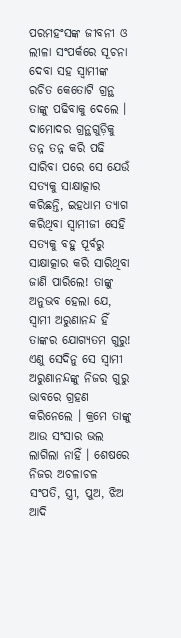ପରମହଂସଙ୍କ ଜୀବନୀ ଓ ଲୀଳା ସଂପର୍କରେ ସୂଚନା ଦେବା ସହ ସ୍ୱାମୀଙ୍କ ରଚିତ କେତୋଟି ଗ୍ରନ୍ଥ ତାଙ୍କୁ ପଢିବାକୁ ଦେଲେ । ଦାମୋଦର ଗ୍ରନ୍ଥଗୁଡ଼ିକୁ ତନ୍ନ ତନ୍ନ କରି ପଢି ସାରିବା ପରେ ସେ ଯେଉଁ ସତ୍ୟକୁ ସାକ୍ଷାତ୍କାର କରିଛନ୍ତି, ଇହଧାମ ତ୍ୟାଗ କରିଥିବା ସ୍ୱାମୀଜୀ ସେହି ସତ୍ୟକୁ ବହୁ ପୂର୍ବରୁ ସାକ୍ଷାତ୍କାର କରି ସାରିଥିବା ଜାଣି ପାରିଲେ! ତାଙ୍କୁ ଅନୁଭବ ହେଲା ଯେ, ସ୍ୱାମୀ ଅରୁଣାନନ୍ଦ ହିଁ ତାଙ୍କର ଯୋଗ୍ୟତମ ଗୁରୁ! ଏଣୁ ସେଦିନୁ ସେ ସ୍ୱାମୀ ଅରୁଣାନନ୍ଦଙ୍କୁ ନିଜର ଗୁରୁ ଭାବରେ ଗ୍ରହଣ କରିନେଲେ । କ୍ରମେ ତାଙ୍କୁ ଆଉ ସଂସାର ଭଲ ଲାଗିଲା ନାହିଁ । ଶେଷରେ ନିଜର ଅଚଳାଚଳ ସଂପତି, ସ୍ତ୍ରୀ, ପୁଅ, ଝିଅ ଆଦି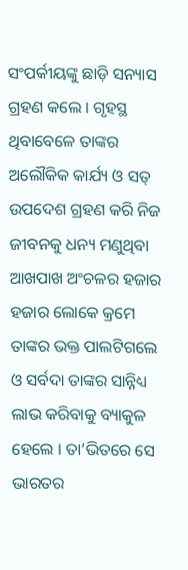ସଂପର୍କୀୟଙ୍କୁ ଛାଡ଼ି ସନ୍ୟାସ ଗ୍ରହଣ କଲେ । ଗୃହସ୍ଥ ଥିବାବେଳେ ତାଙ୍କର ଅଲୌକିକ କାର୍ଯ୍ୟ ଓ ସତ୍ ଉପଦେଶ ଗ୍ରହଣ କରି ନିଜ ଜୀବନକୁ ଧନ୍ୟ ମଣୁଥିବା ଆଖପାଖ ଅଂଚଳର ହଜାର ହଜାର ଲୋକେ କ୍ରମେ ତାଙ୍କର ଭକ୍ତ ପାଲଟିଗଲେ ଓ ସର୍ବଦା ତାଙ୍କର ସାନ୍ନିଧ୍ୟ ଲାଭ କରିବାକୁ ବ୍ୟାକୁଳ ହେଲେ । ତା’ଭିତରେ ସେ ଭାରତର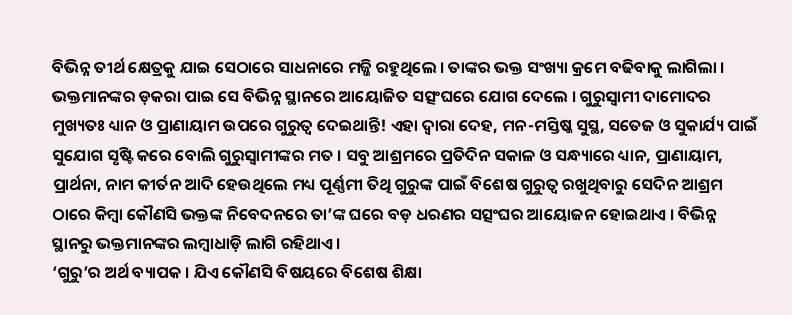ବିଭିନ୍ନ ତୀର୍ଥ କ୍ଷେତ୍ରକୁ ଯାଇ ସେଠାରେ ସାଧନାରେ ମଜ୍ଜି ରହୁଥିଲେ । ତାଙ୍କର ଭକ୍ତ ସଂଖ୍ୟା କ୍ରମେ ବଢିବାକୁ ଲାଗିଲା । ଭକ୍ତମାନଙ୍କର ଡ଼କରା ପାଇ ସେ ବିଭିନ୍ନ ସ୍ଥାନରେ ଆୟୋଜିତ ସତ୍ସଂଘରେ ଯୋଗ ଦେଲେ । ଗୁରୁସ୍ୱାମୀ ଦାମୋଦର ମୁଖ୍ୟତଃ ଧ୍ୟାନ ଓ ପ୍ରାଣାୟାମ ଉପରେ ଗୁରୁତ୍ୱ ଦେଇଥାନ୍ତି! ଏହା ଦ୍ୱାରା ଦେହ, ମନ-ମସ୍ତିଷ୍କ ସୁସ୍ଥ, ସତେଜ ଓ ସୁକାର୍ଯ୍ୟ ପାଇଁ ସୁଯୋଗ ସୃଷ୍ଟି କରେ ବୋଲି ଗୁରୁସ୍ୱାମୀଙ୍କର ମତ । ସବୁ ଆଶ୍ରମରେ ପ୍ରତିଦିନ ସକାଳ ଓ ସନ୍ଧ୍ୟାରେ ଧ୍ୟାନ, ପ୍ରାଣାୟାମ, ପ୍ରାର୍ଥନା, ନାମ କୀର୍ତନ ଆଦି ହେଉଥିଲେ ମଧ୍ୟ ପୂର୍ଣ୍ଣମୀ ତିଥି ଗୁରୁଙ୍କ ପାଇଁ ବିଶେଷ ଗୁରୁତ୍ୱ ରଖୁଥିବାରୁ ସେଦିନ ଆଶ୍ରମ ଠାରେ କିମ୍ବା କୌଣସି ଭକ୍ତଙ୍କ ନିବେଦନରେ ତା’ଙ୍କ ଘରେ ବଡ଼ ଧରଣର ସତ୍ସଂଘର ଆୟୋଜନ ହୋଇଥାଏ । ବିଭିନ୍ନ ସ୍ଥାନରୁ ଭକ୍ତମାନଙ୍କର ଲମ୍ବାଧାଡ଼ି ଲାଗି ରହିଥାଏ ।
‘ଗୁରୁ’ର ଅର୍ଥ ବ୍ୟାପକ । ଯିଏ କୌଣସି ବିଷୟରେ ବିଶେଷ ଶିକ୍ଷା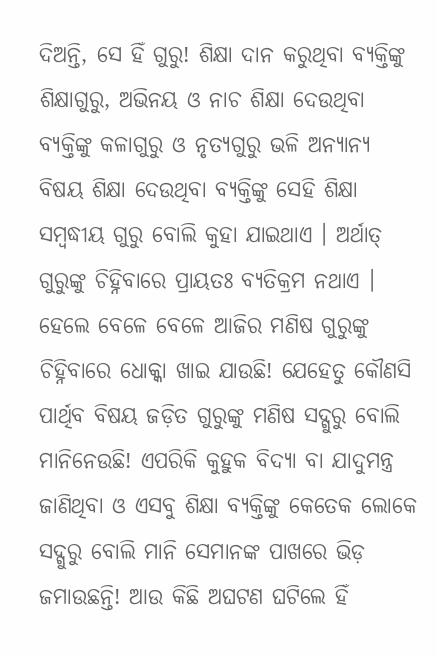ଦିଅନ୍ତି, ସେ ହିଁ ଗୁରୁ! ଶିକ୍ଷା ଦାନ କରୁଥିବା ବ୍ୟକ୍ତିଙ୍କୁ ଶିକ୍ଷାଗୁରୁ, ଅଭିନୟ ଓ ନାଚ ଶିକ୍ଷା ଦେଉଥିବା ବ୍ୟକ୍ତିଙ୍କୁ କଳାଗୁରୁ ଓ ନୃତ୍ୟଗୁରୁ ଭଳି ଅନ୍ୟାନ୍ୟ ବିଷୟ ଶିକ୍ଷା ଦେଉଥିବା ବ୍ୟକ୍ତିଙ୍କୁ ସେହି ଶିକ୍ଷା ସମ୍ବଦ୍ଧୀୟ ଗୁରୁ ବୋଲି କୁହା ଯାଇଥାଏ । ଅର୍ଥାତ୍ ଗୁରୁଙ୍କୁ ଚିହ୍ନିବାରେ ପ୍ରାୟତଃ ବ୍ୟତିକ୍ରମ ନଥାଏ । ହେଲେ ବେଳେ ବେଳେ ଆଜିର ମଣିଷ ଗୁରୁଙ୍କୁ ଚିହ୍ନିବାରେ ଧୋକ୍କା ଖାଇ ଯାଉଛି! ଯେହେତୁ କୌଣସି ପାର୍ଥିବ ବିଷୟ ଜଡ଼ିତ ଗୁରୁଙ୍କୁ ମଣିଷ ସଦ୍ଗୁରୁ ବୋଲି ମାନିନେଉଛି! ଏପରିକି କୁହୁକ ବିଦ୍ୟା ବା ଯାଦୁମନ୍ତ୍ର ଜାଣିଥିବା ଓ ଏସବୁ ଶିକ୍ଷା ବ୍ୟକ୍ତିଙ୍କୁ କେତେକ ଲୋକେ ସଦ୍ଗୁରୁ ବୋଲି ମାନି ସେମାନଙ୍କ ପାଖରେ ଭିଡ଼ ଜମାଉଛନ୍ତି! ଆଉ କିଛି ଅଘଟଣ ଘଟିଲେ ହିଁ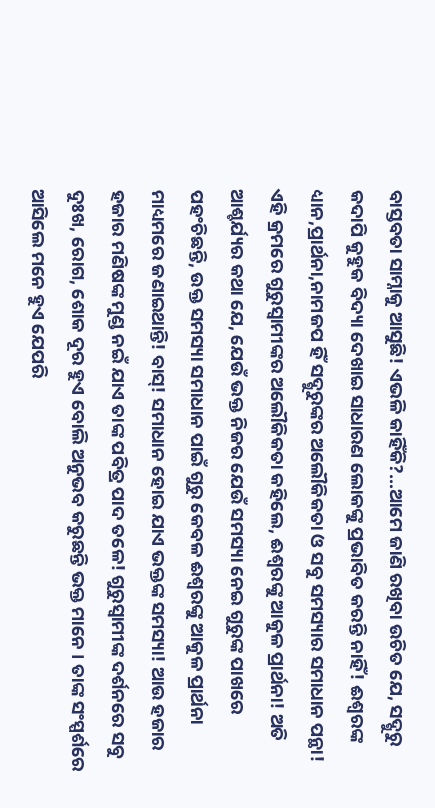ବାସ୍ତବତା ସାମ୍ନାକୁ ଆସୁଛି! ଏଭଳି କାହିଁକି?…ଆମେ ଜାଣି ରଖିବା ଉଚିତ ଯେ, ସଦ୍ଗୁରୁ କଦାପି କୁହୁକ ବିଦ୍ୟା ଦେଖାଇ ସାଧାରଣ ଲୋକଙ୍କୁ ପ୍ରଭାବିତ କରନ୍ତି ନାହିଁ! ଈଶ୍ୱରଙ୍କ ଧ୍ୟାନ,ପ୍ରାର୍ଥନା,ନାମଜପ ହିଁ ସଦ୍ଗୁରୁଙ୍କର ଅଲୌକିକତା ଓ ସବୁ ସମସ୍ୟାର ସମାଧାନ ପନ୍ଥା! ଏହି କ୍ରମରେ ଗୁରୁସ୍ୱାମୀଙ୍କର ଅଲୌକିକତା କହିଲେ, ଈଶ୍ୱରଙ୍କୁ ଆକୁଳ ପ୍ରାର୍ଥନା! ଅତି ଆଶ୍ଚର୍ଯ୍ୟର କଥା ଯେ, ଯେଉଁ ଭକ୍ତ ନିଜର ଯେଉଁ ସମସ୍ୟା ନେଇ ଗୁରୁଙ୍କ ପାଖରେ ପହଂଚିଛନ୍ତି, ଉକ୍ତ ସମସ୍ୟା ସମାଧାନ ପାଇଁ ଗୁରୁ କେବଳ ଈଶ୍ୱରଙ୍କୁ ଆକୁଳ ପ୍ରାର୍ଥନା ମାଧ୍ୟମରେ ଜଣାଇଥାନ୍ତି! ବାସ୍! ସମାଧାନ ହୋଇ ଯାଏ ଭକ୍ତଙ୍କ ସମସ୍ୟା! ଆଉ ହଜାର ହଜାର ମଣିଷଙ୍କ ମୁଣ୍ଡ ନଇଁ ଯାଏ ତାଙ୍କ ପବିତ୍ର ପାଦ ତଳେ! ଗୁରୁସ୍ୱାମୀଙ୍କ ଦର୍ଶନରେ ସବୁ ଦୁଃଖ, ରୋଗ, ଶୋକ ଦୂର ହୁଏ ବୋଲି ଅନୁଭବ କରୁଛନ୍ତି ଭକ୍ତ ମାନେ । ତାଙ୍କ ସଂସ୍ପର୍ଶରେ ଆସିଲେ ମନେ ହୁଏ ଯେପରି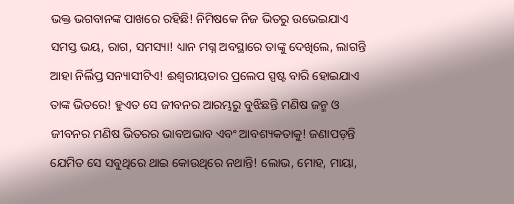ଭକ୍ତ ଭଗବାନଙ୍କ ପାଖରେ ରହିଛି! ନିମିଷକେ ନିଜ ଭିତରୁ ଉଭେଇଯାଏ ସମସ୍ତ ଭୟ, ରାଗ, ସମସ୍ୟା! ଧ୍ୟାନ ମଗ୍ନ ଅବସ୍ଥାରେ ତାଙ୍କୁ ଦେଖିଲେ, ଲାଗନ୍ତି ଆହା ନିର୍ଲିପ୍ତ ସନ୍ୟାସୀଟିଏ! ଈଶ୍ୱରୀୟତାର ପ୍ରଲେପ ସ୍ପଷ୍ଟ ବାରି ହୋଇଯାଏ ତାଙ୍କ ଭିତରେ! ହୁଏତ ସେ ଜୀବନର ଆରମ୍ଭରୁ ବୁଝିଛନ୍ତି ମଣିଷ ଜନ୍ମ ଓ ଜୀବନର ମଣିଷ ଭିତରର ଭାବଅଭାବ ଏବଂ ଆବଶ୍ୟକତାକୁ! ଜଣାପଡ଼ନ୍ତି ଯେମିତ ସେ ସବୁଥିରେ ଥାଇ କୋଉଥିରେ ନଥାନ୍ତି! ଲୋଭ, ମୋହ, ମାୟା,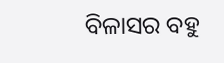ବିଳାସର ବହୁ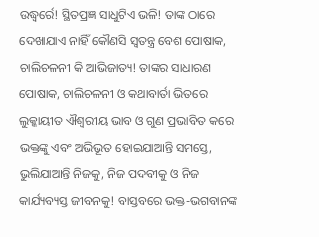ଉଦ୍ଧ୍ୱର୍ରେ! ସ୍ଥିତପ୍ରଜ୍ଞ ସାଧୁଟିଏ ଭଳି! ତାଙ୍କ ଠାରେ ଦେଖାଯାଏ ନାହିଁ କୌଣସି ସ୍ୱତନ୍ତ୍ର ବେଶ ପୋଷାକ, ଚାଲିଚଳନୀ କି ଆଭିଜାତ୍ୟ! ତାଙ୍କର ସାଧାରଣ ପୋଷାକ, ଚାଲିଚଳନୀ ଓ କଥାବାର୍ତା ଭିତରେ ଲୁକ୍କାୟୀତ ଐଶ୍ୱରୀୟ ଭାବ ଓ ଗୁଣ ପ୍ରଭାବିତ କରେ ଭକ୍ତଙ୍କୁ ଏବଂ ଅଭିଭୂତ ହୋଇଯାଆନ୍ତି ସମସ୍ତେ, ଭୁଲିଯାଆନ୍ତି ନିଜକୁ, ନିଜ ପଦବୀକୁ ଓ ନିଜ କାର୍ଯ୍ୟବ୍ୟସ୍ତ ଜୀବନକୁ! ବାସ୍ତବରେ ଭକ୍ତ-ଭଗବାନଙ୍କ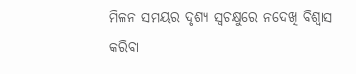ମିଳନ ସମୟର ଦୃଶ୍ୟ ସ୍ୱଚକ୍ଷୁରେ ନଦେଖି ବିଶ୍ୱାସ କରିବା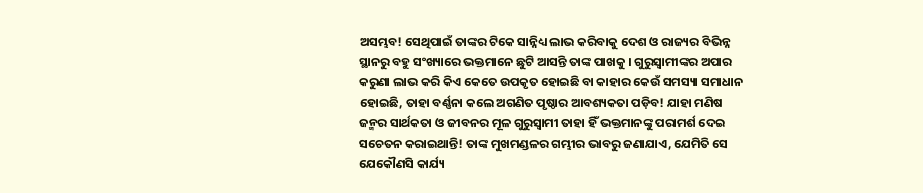ଅସମ୍ଭବ! ସେଥିପାଇଁ ତାଙ୍କର ଟିକେ ସାନ୍ନିଧ୍ୟ ଲାଭ କରିବାକୁ ଦେଶ ଓ ରାଜ୍ୟର ବିଭିନ୍ନ ସ୍ଥାନରୁ ବହୁ ସଂଖ୍ୟାରେ ଭକ୍ତମାନେ ଛୁଟି ଆସନ୍ତି ତାଙ୍କ ପାଖକୁ । ଗୁରୁସ୍ୱାମୀଙ୍କର ଅପାର କରୁଣା ଲାଭ କରି କିଏ କେତେ ଉପକୃତ ହୋଇଛି ବା କାହାର କେଉଁ ସମସ୍ୟା ସମାଧାନ ହୋଇଛି, ତାହା ବର୍ଣ୍ଣନା କଲେ ଅଗଣିତ ପୃଷ୍ଠାର ଆବଶ୍ୟକତା ପଡ଼ିବ! ଯାହା ମଣିଷ ଜନ୍ମର ସାର୍ଥକତା ଓ ଜୀବନର ମୂଳ ଗୁରୁସ୍ୱାମୀ ତାହା ହିଁ ଭକ୍ତମାନଙ୍କୁ ପରାମର୍ଶ ଦେଇ ସଚେତନ କରାଇଥାନ୍ତି! ତାଙ୍କ ମୁଖମଣ୍ଡଳର ଗମ୍ଭୀର ଭାବରୁ ଜଣାଯାଏ, ଯେମିତି ସେ ଯେକୌଣସି କାର୍ଯ୍ୟ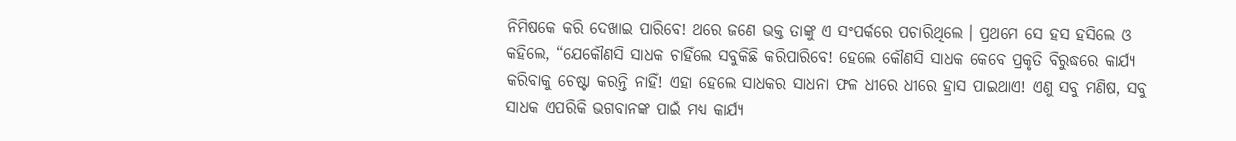ନିମିଷକେ କରି ଦେଖାଇ ପାରିବେ! ଥରେ ଜଣେ ଭକ୍ତ ତାଙ୍କୁ ଏ ସଂପର୍କରେ ପଚାରିଥିଲେ । ପ୍ରଥମେ ସେ ହସ ହସିଲେ ଓ କହିଲେ, “ଯେକୌଣସି ସାଧକ ଚାହିଁଲେ ସବୁକିଛି କରିପାରିବେ! ହେଲେ କୌଣସି ସାଧକ କେବେ ପ୍ରକୃତି ବିରୁଦ୍ଧରେ କାର୍ଯ୍ୟ କରିବାକୁ ଚେଷ୍ଟା କରନ୍ତି ନାହିଁ! ଏହା ହେଲେ ସାଧକର ସାଧନା ଫଳ ଧୀରେ ଧୀରେ ହ୍ରାସ ପାଇଥାଏ! ଏଣୁ ସବୁ ମଣିଷ, ସବୁ ସାଧକ ଏପରିକି ଭଗବାନଙ୍କ ପାଇଁ ମଧ୍ୟ କାର୍ଯ୍ୟ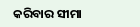କରିବାର ସୀମା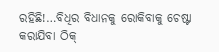ରହିଛି!…ବିଧିର ବିଧାନକୁ ରୋକିବାକୁ ଚେଷ୍ଟା କରାଯିବା ଠିକ୍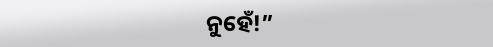ନୁହେଁ!”